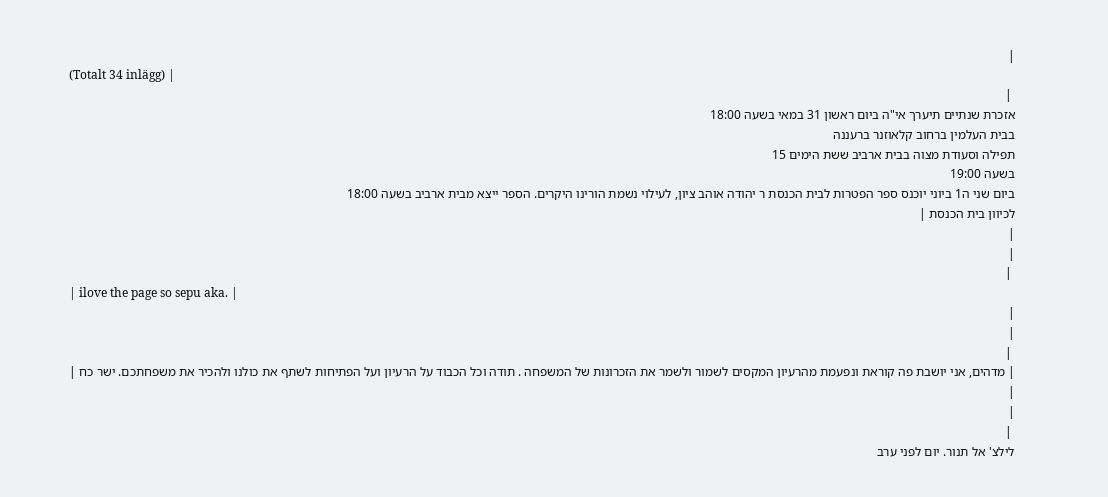|
(Totalt 34 inlägg) |
 |
אזכרת שנתיים תיערך אי"ה ביום ראשון 31 במאי בשעה 18:00
בבית העלמין ברחוב קלאוזנר ברעננה
תפילה וסעודת מצוה בבית ארביב ששת הימים 15
בשעה 19:00
ביום שני ה1 ביוני יוכנס ספר הפטרות לבית הכנסת ר יהודה אוהב ציון, לעילוי נשמת הורינו היקרים. הספר ייצא מבית ארביב בשעה 18:00
לכיוון בית הכנסת |
|
|
 |
| ilove the page so sepu aka. |
|
|
 |
| מדהים, אני יושבת פה קוראת ונפעמת מהרעיון המקסים לשמור ולשמר את הזכרונות של המשפחה . תודה וכל הכבוד על הרעיון ועל הפתיחות לשתף את כולנו ולהכיר את משפחתכם. ישר כח |
|
|
 |
לילצ' אל תנור. יום לפני ערב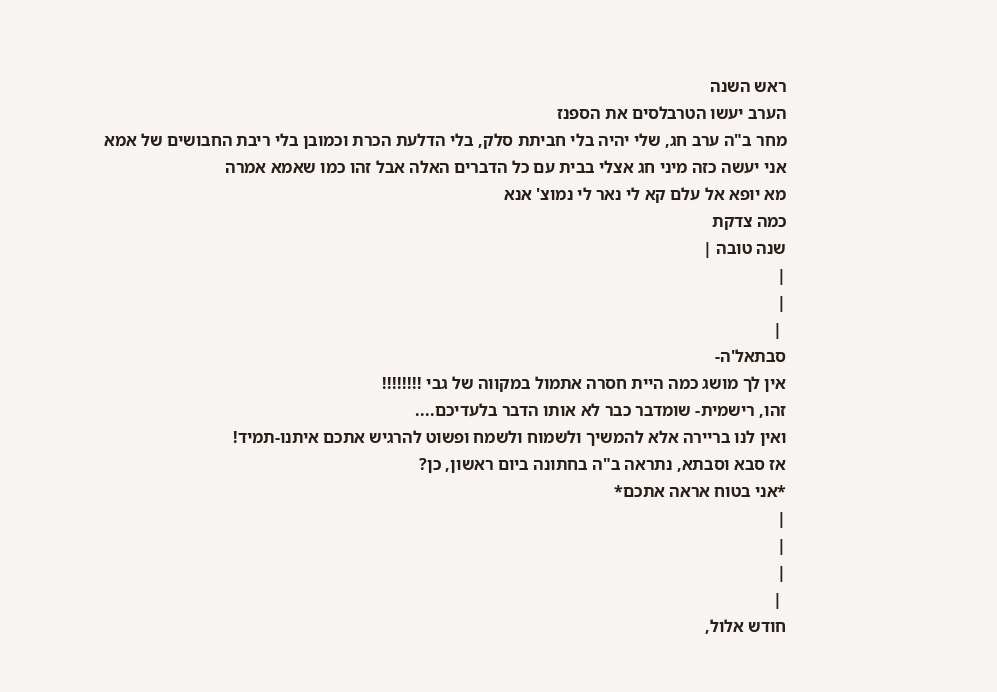ראש השנה
הערב יעשו הטרבלסים את הספנז
מחר ב"ה ערב חג, שלי יהיה בלי חביתת סלק, בלי הדלעת הכרת וכמובן בלי ריבת החבושים של אמא
אני יעשה כזה מיני חג אצלי בבית עם כל הדברים האלה אבל זהו כמו שאמא אמרה
מא יופא אל עלם קא לי נאר לי נמוצ' אנא
כמה צדקת
שנה טובה |
|
|
 |
סבתאל'ה-
אין לך מושג כמה היית חסרה אתמול במקווה של גבי !!!!!!!!
זהו, רישמית- שומדבר כבר לא אותו הדבר בלעדיכם....
ואין לנו בריירה אלא להמשיך ולשמוח ולשמח ופשוט להרגיש אתכם איתנו-תמיד!
אז סבא וסבתא, נתראה ב"ה בחתונה ביום ראשון, כן?
*אני בטוח אראה אתכם*
|
|
|
 |
חודש אלול,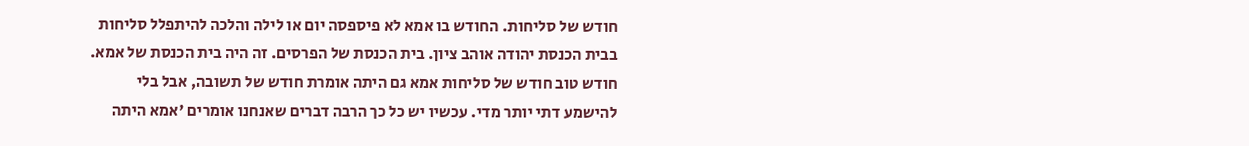חודש של סליחות. החודש בו אמא לא פיספסה יום או לילה והלכה להיתפלל סליחות בבית הכנסת יהודה אוהב ציון. בית הכנסת של הפרסים. זה היה בית הכנסת של אמא. חודש טוב חודש של סליחות אמא גם היתה אומרת חודש של תשובה, אבל בלי להישמע דתי יותר מדי. עכשיו יש כל כך הרבה דברים שאנחנו אומרים 'אמא היתה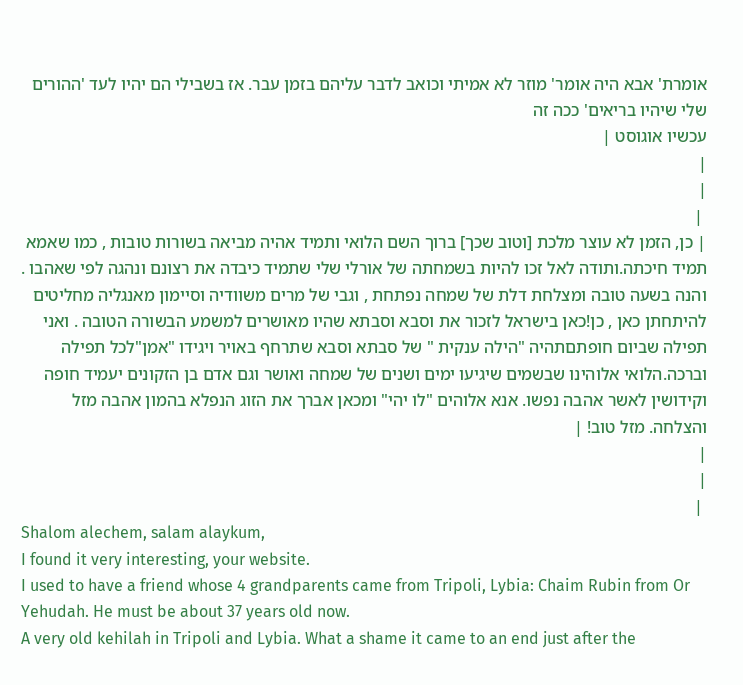אומרת' אבא היה אומר' מוזר לא אמיתי וכואב לדבר עליהם בזמן עבר. אז בשבילי הם יהיו לעד 'ההורים שלי שיהיו בריאים' ככה זה
עכשיו אוגוסט |
|
|
 |
| כן, הזמן לא עוצר מלכת [וטוב שכך] ברוך השם הלואי ותמיד אהיה מביאה בשורות טובות , כמו שאמא תמיד חיכתה.ותודה לאל זכו להיות בשמחתה של אורלי שלי שתמיד כיבדה את רצונם ונהגה לפי שאהבו . והנה בשעה טובה ומצלחת דלת של שמחה נפתחת , וגבי של מרים משוודיה וסיימון מאנגליה מחליטים להיתחתן כאן , כן!כאן בישראל לזכור את וסבא וסבתא שהיו מאושרים למשמע הבשורה הטובה . ואני תפילה שביום חופתםתהיה "הילה ענקית " של סבתא וסבא שתרחף באויר ויגידו "אמן"לכל תפילה וברכה.הלואי אלוהינו שבשמים שיגיעו ימים ושנים של שמחה ואושר וגם אדם בן הזקונים יעמיד חופה וקידושין לאשר אהבה נפשו. אנא אלוהים "לו יהי" ומכאן אברך את הזוג הנפלא בהמון אהבה מזל והצלחה. מזל טוב! |
|
|
 |
Shalom alechem, salam alaykum,
I found it very interesting, your website.
I used to have a friend whose 4 grandparents came from Tripoli, Lybia: Chaim Rubin from Or Yehudah. He must be about 37 years old now.
A very old kehilah in Tripoli and Lybia. What a shame it came to an end just after the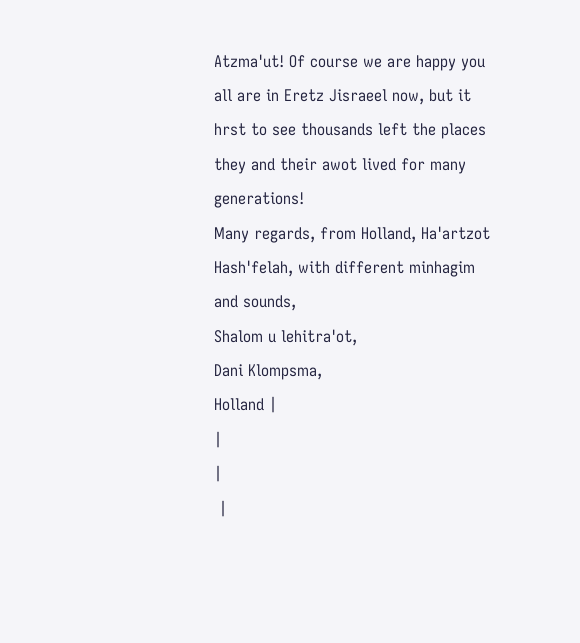Atzma'ut! Of course we are happy you all are in Eretz Jisraeel now, but it hrst to see thousands left the places they and their awot lived for many generations!
Many regards, from Holland, Ha'artzot Hash'felah, with different minhagim and sounds,
Shalom u lehitra'ot,
Dani Klompsma,
Holland |
|
|
 |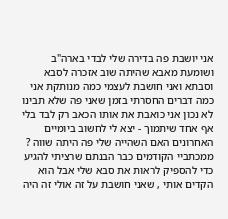אני יושבת פה בדירה שלי לבדי בארה"ב ושומעת מאבא שהיתה שוב אזכרה לסבא וסבתא ואני חושבת לעצמי כמה מנותקת אני כמה דברים החסרתי בזמן שאני פה שלא תבינו לא נכון אני כואבת את אותו הכאב רק לבד בלי אף אחד שיתמוך - יצא לי לחשוב ביומיים האחרונים האם השהייה שלי פה היתה שווה ? ממכתביי הקודמים כבר הבנתם שרציתי להגיע כדי להספיק לראות את סבא שלי אבל הוא הקדים אותי , שאני חושבת על זה אולי זה היה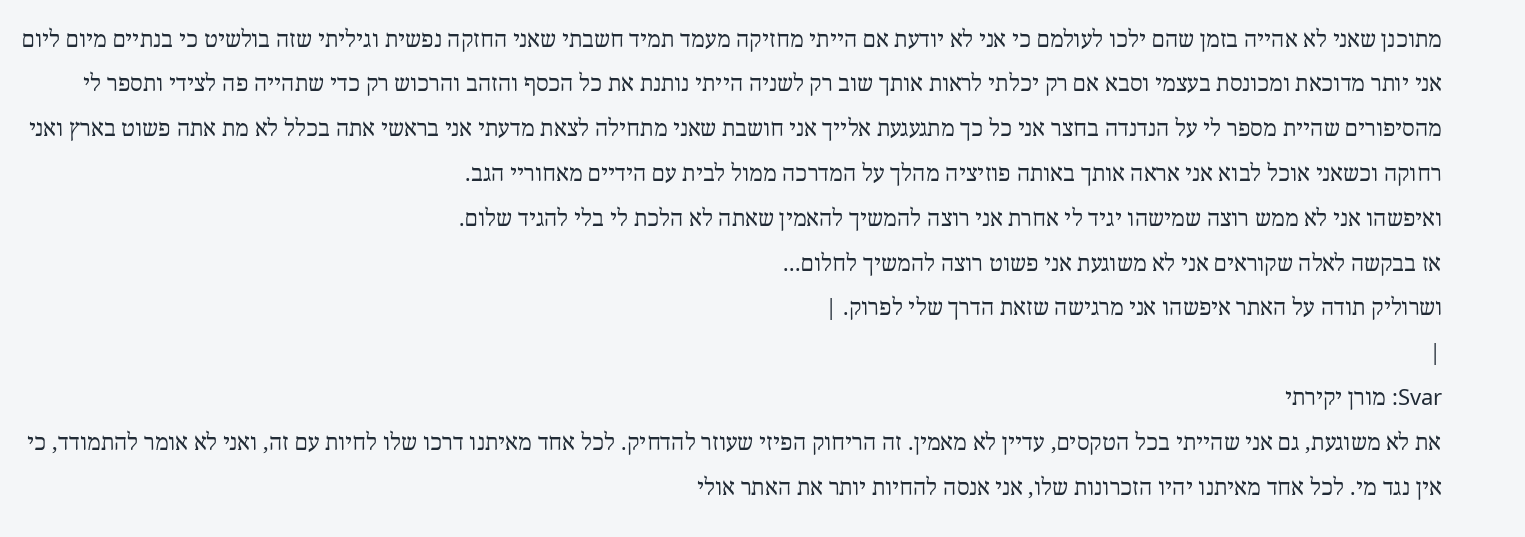מתוכנן שאני לא אהייה בזמן שהם ילכו לעולמם כי אני לא יודעת אם הייתי מחזיקה מעמד תמיד חשבתי שאני החזקה נפשית וגיליתי שזה בולשיט כי בנתיים מיום ליום אני יותר מדוכאת ומכונסת בעצמי וסבא אם רק יכלתי לראות אותך שוב רק לשניה הייתי נותנת את כל הכסף והזהב והרכוש רק כדי שתהייה פה לצידי ותספר לי מהסיפורים שהיית מספר לי על הנדנדה בחצר אני כל כך מתגעגעת אלייך אני חושבת שאני מתחילה לצאת מדעתי אני בראשי אתה בכלל לא מת אתה פשוט בארץ ואני רחוקה וכשאני אוכל לבוא אני אראה אותך באותה פוזיציה מהלך על המדרכה ממול לבית עם הידיים מאחוריי הגב.
ואיפשהו אני לא ממש רוצה שמישהו יגיד לי אחרת אני רוצה להמשיך להאמין שאתה לא הלכת לי בלי להגיד שלום.
אז בבקשה לאלה שקוראים אני לא משוגעת אני פשוט רוצה להמשיך לחלום...
ושרוליק תודה על האתר איפשהו אני מרגישה שזאת הדרך שלי לפרוק. |
|
Svar: מורן יקירתי
את לא משוגעת, גם אני שהייתי בכל הטקסים, עדיין לא מאמין. זה הריחוק הפיזי שעוזר להדחיק. לכל אחד מאיתנו דרכו שלו לחיות עם זה, ואני לא אומר להתמודד, כי אין נגד מי. לכל אחד מאיתנו יהיו הזכרונות שלו, אני אנסה להחיות יותר את האתר אולי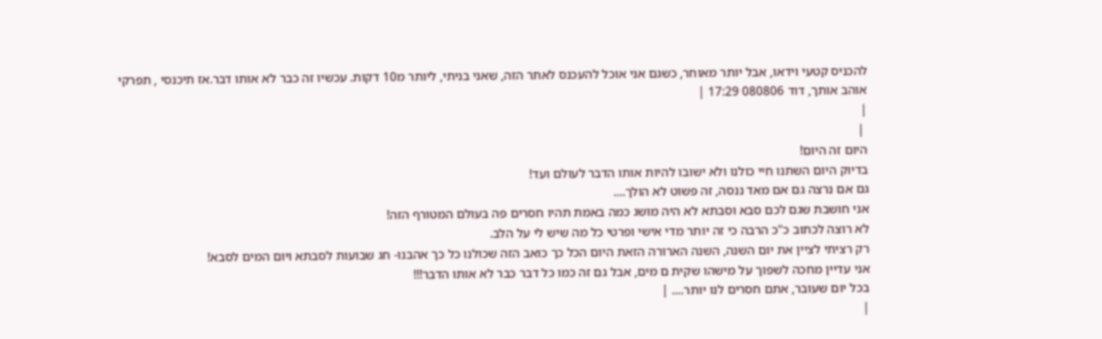להכניס קטעי וידאו, אבל יותר מאוחר, כשגם אני אוכל להעכנס לאתר הזה, שאני בניתי, ליותר מ10 דקות. עכשיו זה כבר לא אותו דבר.אז תיכנסי , תפרקי
אוהב אותך, דוד 080806 17:29 |
|
 |
היום זה היום!
בדיוק היום השתנו חיי כולנו ולא ישובו להיות אותו הדבר לעולם ועד!
גם אם נרצה גם אם מאד ננסה, זה פשוט לא הולך....
אני חושבת שגם לכם סבא וסבתא לא היה מושג כמה באמת תהיו חסרים פה בעולם המטורף הזה!
לא רוצה לכתוב כ"כ הרבה כי זה יותר מדי אישי ופרטי כל מה שיש לי על הלב.
רק רציתי לציין את יום השנה, השנה הארורה הזאת היום הכל כך כואב הזה שכולנו כל כך אהבנו- חג שבועות לסבתא ויום המים לסבא!
אני עדיין מחכה לשפוך על מישהו שקית ם מים, אבל גם זה כמו כל דבר כבר לא אותו הדבר!!!
בכל יום שעובר, אתם חסרים לנו יותר.... |
|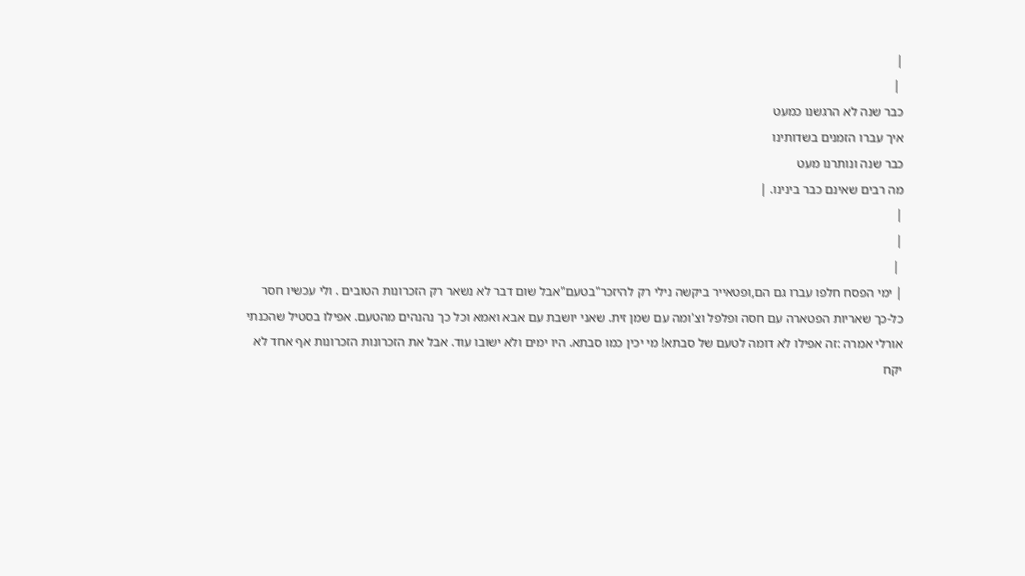|
 |
כבר שנה לא הרגשנו כמעט
איך עברו הזמנים בשדותינו
כבר שנה ונותרנו מעט
מה רבים שאינם כבר בינינו. |
|
|
 |
| ימי הפסח חלפו עברו גם הם,ופטאייר ביקשה נילי רק להיזכר"בטעם"אבל שום דבר לא נשאר רק הזכרונות הטובים . ולי עכשיו חסר כל-כך שאריות הפטארה עם חסה ופלפל וצ'ומה עם שמן זית. שאני יושבת עם אבא ואמא וכל כך נהנהים מהטעם. אפילו בסטיל שהכנתי אורלי אמרה :זה אפילו לא דומה לטעם של סבתא! מי יכין כמו סבתא. היו ימים ולא ישובו עוד. אבל את הזכרונות הזכרונות אף אחד לא יקח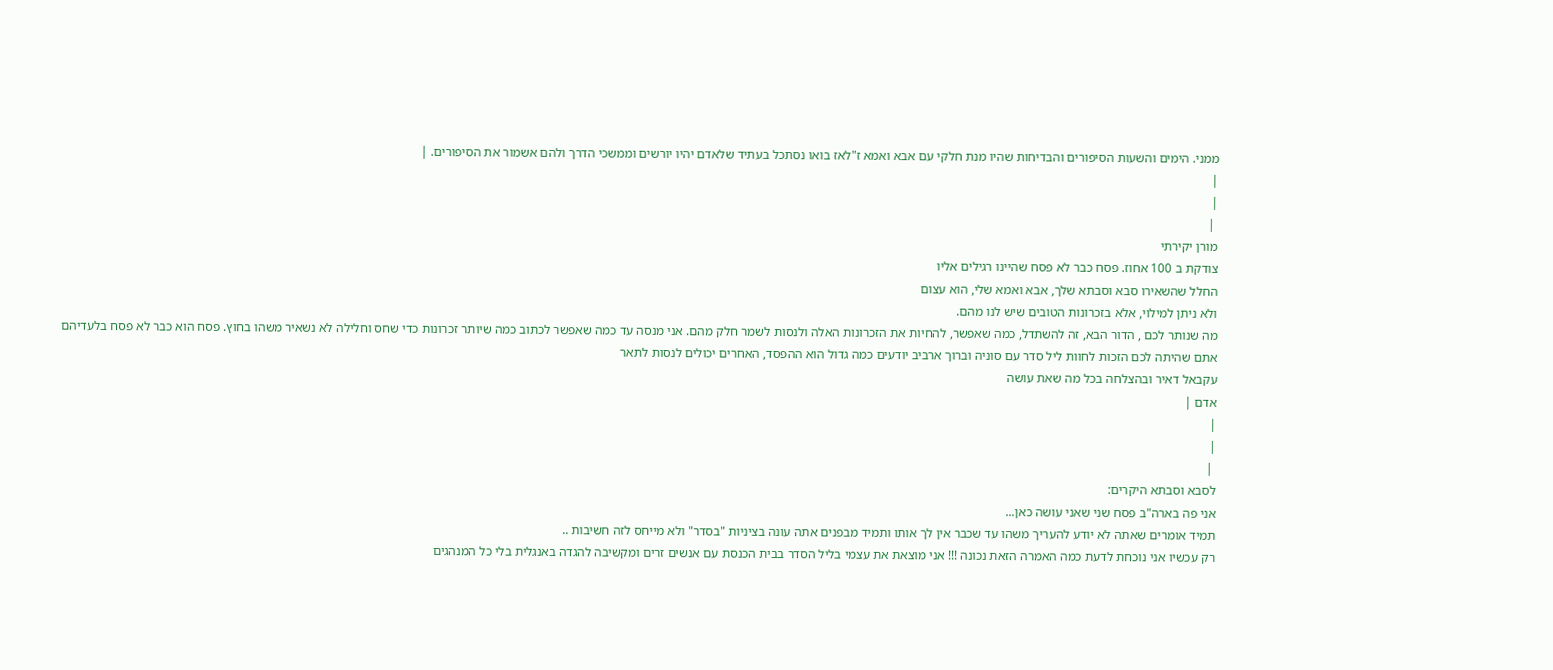ממני. הימים והשעות הסיפורים והבדיחות שהיו מנת חלקי עם אבא ואמא ז"לאז בואו נסתכל בעתיד שלאדם יהיו יורשים וממשכי הדרך ולהם אשמור את הסיפורים. |
|
|
 |
מורן יקירתי
צודקת ב 100 אחוז. פסח כבר לא פסח שהיינו רגילים אליו
החלל שהשאירו סבא וסבתא שלך, אבא ואמא שלי, הוא עצום
ולא ניתן למילוי, אלא בזכרונות הטובים שיש לנו מהם.
מה שנותר לכם , הדור הבא, זה להשתדל, כמה שאפשר, להחיות את הזכרונות האלה ולנסות לשמר חלק מהם. אני מנסה עד כמה שאפשר לכתוב כמה שיותר זכרונות כדי שחס וחלילה לא נשאיר משהו בחוץ. פסח הוא כבר לא פסח בלעדיהם
אתם שהיתה לכם הזכות לחוות ליל סדר עם סוניה וברוך ארביב יודעים כמה גדול הוא ההפסד, האחרים יכולים לנסות לתאר
עקבאל דאיר ובהצלחה בכל מה שאת עושה
אדם |
|
|
 |
לסבא וסבתא היקרים:
אני פה בארה"ב פסח שני שאני עושה כאן...
תמיד אומרים שאתה לא יודע להעריך משהו עד שכבר אין לך אותו ותמיד מבפנים אתה עונה בציניות "בסדר" ולא מייחס לזה חשיבות ..
רק עכשיו אני נוכחת לדעת כמה האמרה הזאת נכונה !!! אני מוצאת את עצמי בליל הסדר בבית הכנסת עם אנשים זרים ומקשיבה להגדה באנגלית בלי כל המנהגים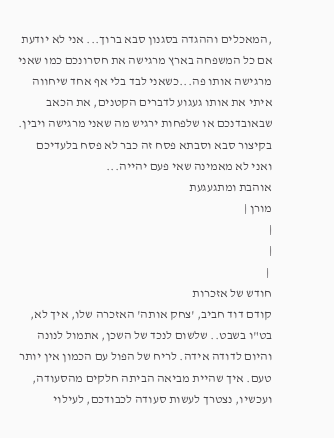,המאכלים וההגדה בסגנון סבא ברוך... אני לא יודעת אם כל המשפחה בארץ מרגישה את חסרונכם כמו שאני מרגישה אותו פה...כשאני לבד בלי אף אחד שיחווה איתי את אותו געגוע לדברים הקטנים, את הכאב שבאובדנכם או שלפחות ירגיש מה שאני מרגישה ויבין.
בקיצור סבא וסבתא פסח זה כבר לא פסח בלעדיכם ואני לא מאמינה שאי פעם יהייה...
אוהבת ומתגעגעת
מורן |
|
|
 |
חודש של אזכרות
קודם דוד חביב, 'צחק אותה' האזכרה שלו, איך לא, בט"ו בשבט.. שלשום לנכד של השכן, אתמול לנונה והיום לדודה אידה. לריח של הפול עם הכמון אין יותר טעם. איך שהיית מביאה הביתה חלקים מהסעודה, ועכשיו, נצטרך לעשות סעודה לכבודכם, לעילוי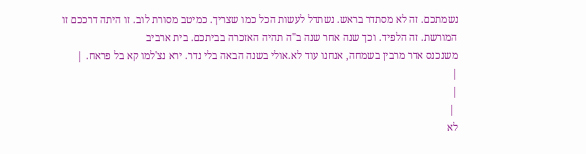נשמתכם. זה לא מסתדר בראש. נשתדל לעשות הכל כמו שצריך. כמיטב מסורת לוב. זו היתה דרככם זו המורשת. זה הלפיד. וכך שנה אחר שנה ב"ה תהיה האזכרה בביתכם. בית ארביב
משנכנס אדר מרבין בשמחה, אנחנו עוד לא.אולי בשנה הבאה בלי נדר. ירא נצ'למו קא בל פראח. |
|
|
 |
לא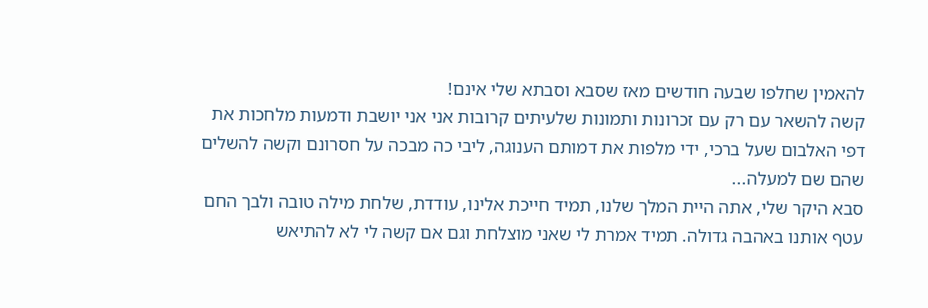להאמין שחלפו שבעה חודשים מאז שסבא וסבתא שלי אינם!
קשה להשאר עם רק עם זכרונות ותמונות שלעיתים קרובות אני אני יושבת ודמעות מלחכות את דפי האלבום שעל ברכי, ידי מלפות את דמותם הענוגה, ליבי כה מבכה על חסרונם וקשה להשלים שהם שם למעלה...
סבא היקר שלי, אתה היית המלך שלנו, תמיד חייכת אלינו, עודדת, שלחת מילה טובה ולבך החם עטף אותנו באהבה גדולה. תמיד אמרת לי שאני מוצלחת וגם אם קשה לי לא להתיאש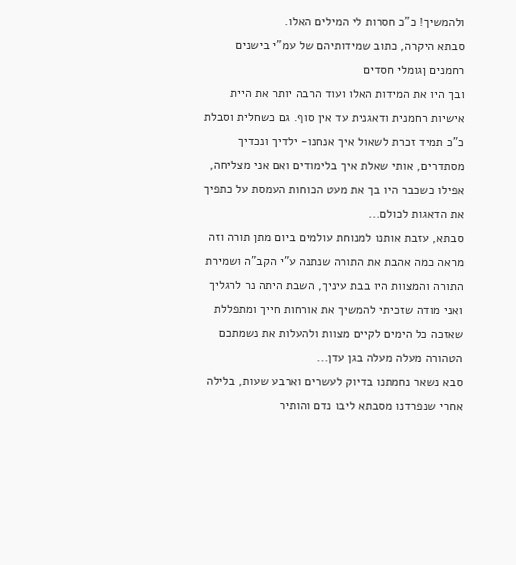ולהמשיך! כ"כ חסרות לי המילים האלו.
סבתא היקרה, כתוב שמידותיהם של עמ"י בישנים רחמנים ןגומלי חסדים
ובך היו את המידות האלו ועוד הרבה יותר את היית אישיות רחמנית ודאגנית עד אין סוף. גם כשחלית וסבלת כ"כ תמיד זכרת לשאול איך אנחנו- ילדיך ונכדיך מסתדרים, אותי שאלת איך בלימודים ואם אני מצליחה, אפילו כשכבר היו בך את מעט הכוחות העמסת על כתפיך את הדאגות לכולם...
סבתא, עזבת אותנו למנוחת עולמים ביום מתן תורה וזה מראה כמה אהבת את התורה שנתנה ע"י הקב"ה ושמירת התורה והמצוות היו בבת עיניך, השבת היתה נר לרגליך ואני מודה שזכיתי להמשיך את אורחות חייך ומתפללת שאזכה כל הימים לקיים מצוות ולהעלות את נשמתכם הטהורה מעלה מעלה בגן עדן...
סבא נשאר נחמתנו בדיוק לעשרים וארבע שעות, בלילה אחרי שנפרדנו מסבתא ליבו נדם והותיר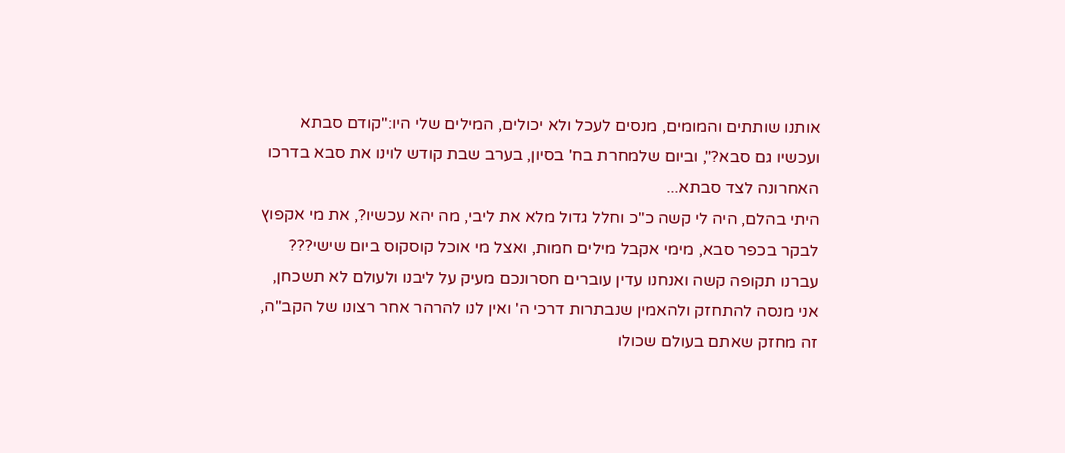אותנו שותתים והמומים, מנסים לעכל ולא יכולים, המילים שלי היו:"קודם סבתא ועכשיו גם סבא?", וביום שלמחרת בח' בסיון, בערב שבת קודש לוינו את סבא בדרכו האחרונה לצד סבתא...
היתי בהלם, היה לי קשה כ"כ וחלל גדול מלא את ליבי, מה יהא עכשיו?, את מי אקפוץ לבקר בכפר סבא, מימי אקבל מילים חמות, ואצל מי אוכל קוסקוס ביום שישי???
עברנו תקופה קשה ואנחנו עדין עוברים חסרונכם מעיק על ליבנו ולעולם לא תשכחן, אני מנסה להתחזק ולהאמין שנבתרות דרכי ה' ואין לנו להרהר אחר רצונו של הקב"ה,
זה מחזק שאתם בעולם שכולו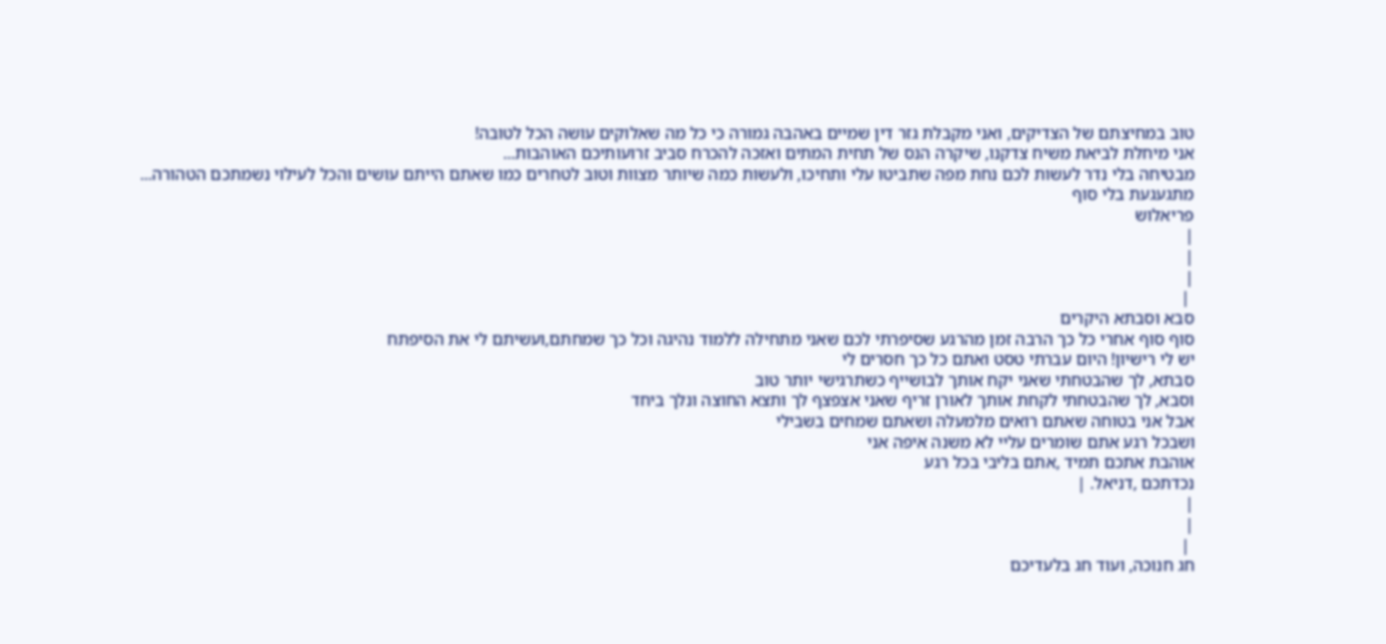טוב במחיצתם של הצדיקים, ואני מקבלת גזר דין שמיים באהבה גמורה כי כל מה שאלוקים עושה הכל לטובה!
אני מיחלת לביאת משיח צדקנו, שיקרה הנס של תחית המתים ואזכה להכרח סביב זרועותיכם האוהבות...
מבטיחה בלי נדר לעשות לכם נחת מפה שתביטו עלי ותחיכו, ולעשות כמה שיותר מצוות וטוב לטחרים כמו שאתם הייתם עושים והכל לעילוי נשמתכם הטהורה...
מתגעגעת בלי סוף
פריאלוש
|
|
|
 |
סבא וסבתא היקרים
סוף סוף אחרי כל כך הרבה זמן מהרגע שסיפרתי לכם שאני מתחילה ללמוד נהיגה וכל כך שמחתם,ועשיתם לי את הסיפתח
יש לי רישיון! היום עברתי טסט ואתם כל כך חסרים לי
סבתא, לך שהבטחתי שאני יקח אותך לבושייף כשתרגישי יותר טוב
וסבא, לך שהבטחתי לקחת אותך לאורן זריף שאני אצפצף לך ותצא החוצה ונלך ביחד
אבל אני בטוחה שאתם רואים מלמעלה ושאתם שמחים בשבילי
ושבכל רגע אתם שומרים עליי לא משנה איפה אני
אוהבת אתכם תמיד ,אתם בליבי בכל רגע
נכדתכם ,דניאל. |
|
|
 |
חג חנוכה, ועוד חג בלעדיכם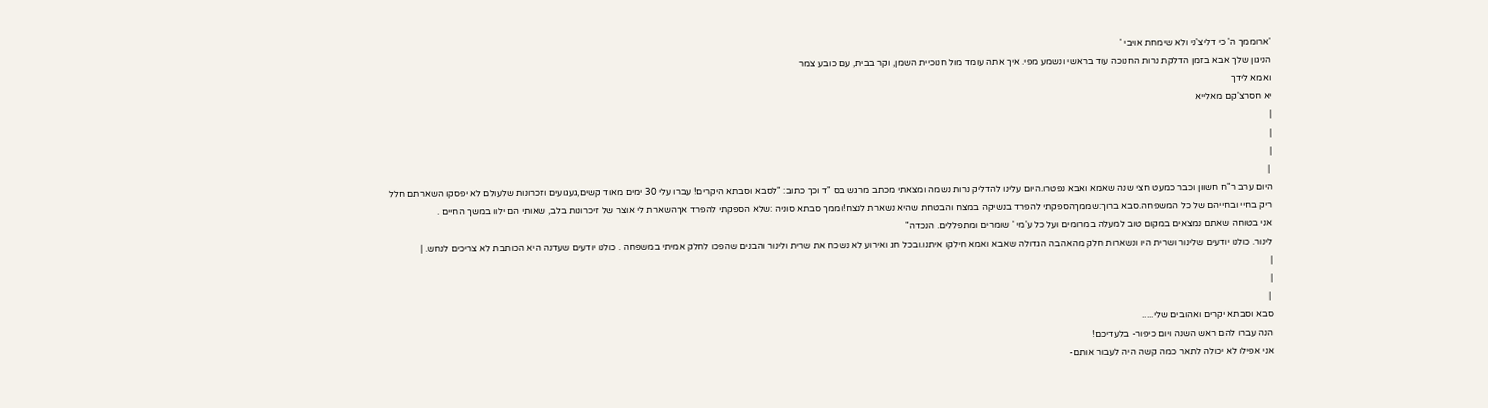'ארוממך ה' כי דליצ'ני ולא שימחת אויבי '
הניגון שלך אבא בזמן הדלקת נרות החנוכה עוד בראשי ונשמע מפי. איך אתה עומד מול חנוכיית השמן, וקר בבית, עם כובע צמר
ואמא לידך
יא חסרצ'קם מאלייא
|
|
|
 |
היום ערב ר"ח חשוון וכבר כמעט חצי שנה שאמא ואבא נפטרו.היום עלינו להדליק נרות נשמה ומצאתי מכתב מרגש בס "ד וכך כתוב: "לסבא וסבתא היקרים! עברו עלי 30 ימים מאוד קשים,געגועים וזכרונות שלעולם לא יפסקו השארתם חלל ריק בחיי ובחייהם של כל המשפחה.סבא ברוך:שממךהספקתי להפרד בנשיקה במצח והבטחת שהיא נשארת לנצח!וממך סבתא סוניה :שלא הספקתי להפרד אךהשארת לי אוצר של זיכרונות בלב, שאותי הם ילוו במשך החיים .
אני בטוחה שאתם נמצאים במקום טוב למעלה במרומים ועל כל ע'מי ' שומרים ומתפללים. הנכדה"
לינור. כולנו יודעים שלינור ושרית היו ונשארות חלק מהאהבה הגדולה שאבא ואמא חילקו איתנו.ובכל חג ואירוע לא נשכח את שרית ולינור והבנים שהפכו לחלק אמיתי במשפחה . כולנו יודעים שעדנה היא הכותבת לא צריכים לנחש. |
|
|
 |
סבא וסבתא יקרים ואהובים שלי.....
הנה עברו להם ראש השנה ויום כיפור- בלעדיכם!
אני אפילו לא יכולה לתאר כמה קשה היה לעבור אותם-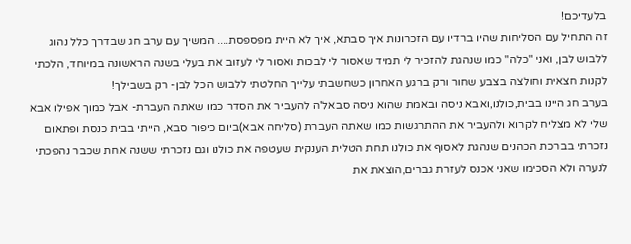בלעדיכם!
זה התחיל עם הסליחות שהיו ברדיו עם הזכרונות איך סבתא, איך לא היית מפספסת.... המשיך עם ערב חג שבדרך כלל נהוג ללבוש לבן, ואני "כלה" כמו שנהגת להזכיר לי תמיד שאסור לי לבכות ואסור לי לעזוב את בעלי בשנה הראשונה במיוחד, הלכתי לקנות חצאית וחולצה בצבע שחור ורק ברגע האחרון כשחשבתי עלייך החלטתי ללבוש הכל לבן- רק בשבילך!
בערב חג היינו בבית,כולנו,ואבא ניסה ובאמת שהוא ניסה סבאל'ה להעביר את הסדר כמו שאתה העברת- אבל כמוך אפילו אבא שלי לא מצליח לקרוא ולהעביר את ההתרגשות כמו שאתה העברת (סליחה אבא)ביום כיפור סבא, הייתי בבית כנסת ופתאום נזכרתי בברכת הכהנים שנהגת לאסוף את כולנו תחת הטלית הענקית שעטפה את כולנו וגם נזכרתי ששנה אחת שכבר נהפכתי לנערה ולא הסכימו שאני אכנס לעזרת גברים,הוצאת את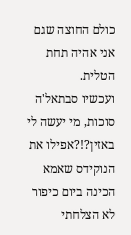כולם החוצה שגם אני אהיה תחת הטלית.
ועכשיו סבתאל'ה סוכות, מי יעשה לי באזין?!?אפילו את הנוקידס שאמא הכינה ביום כיפור לא הצלחתי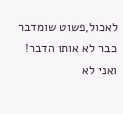לאכול,פשוט שומדבר כבר לא אותו הדבר!
ואני לא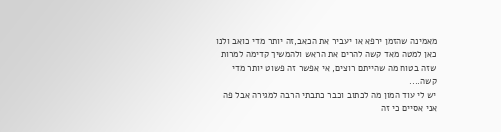מאמינה שהזמן ירפא או יעביר את הכאב,זה יותר מדי כואב ולנו כאן למטה מאד קשה להרים את הראש ולהמשיך קדימה למרות שזה בטוח מה שהייתם רוצים, אי אפשר זה פשוט יותר מדי קשה....
יש לי עוד המון מה לכתוב וכבר כתבתי הרבה למגירה אבל פה אני אסיים כי זה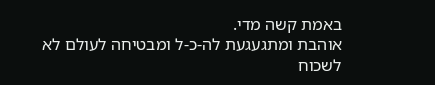באמת קשה מדי.
אוהבת ומתגעגעת לה-כ-ל ומבטיחה לעולם לא לשכוח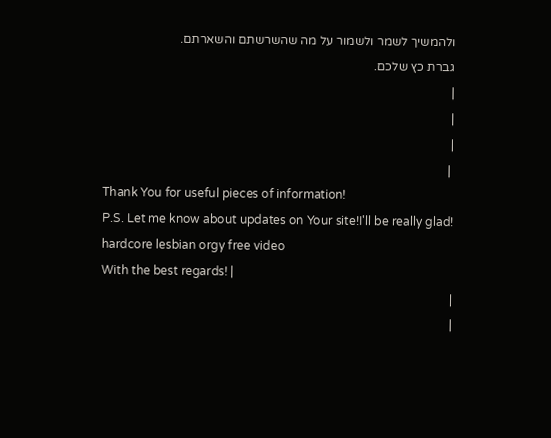ולהמשיך לשמר ולשמור על מה שהשרשתם והשארתם.
גברת כץ שלכם.
|
|
|
 |
Thank You for useful pieces of information!
P.S. Let me know about updates on Your site!I'll be really glad!
hardcore lesbian orgy free video
With the best regards! |
|
|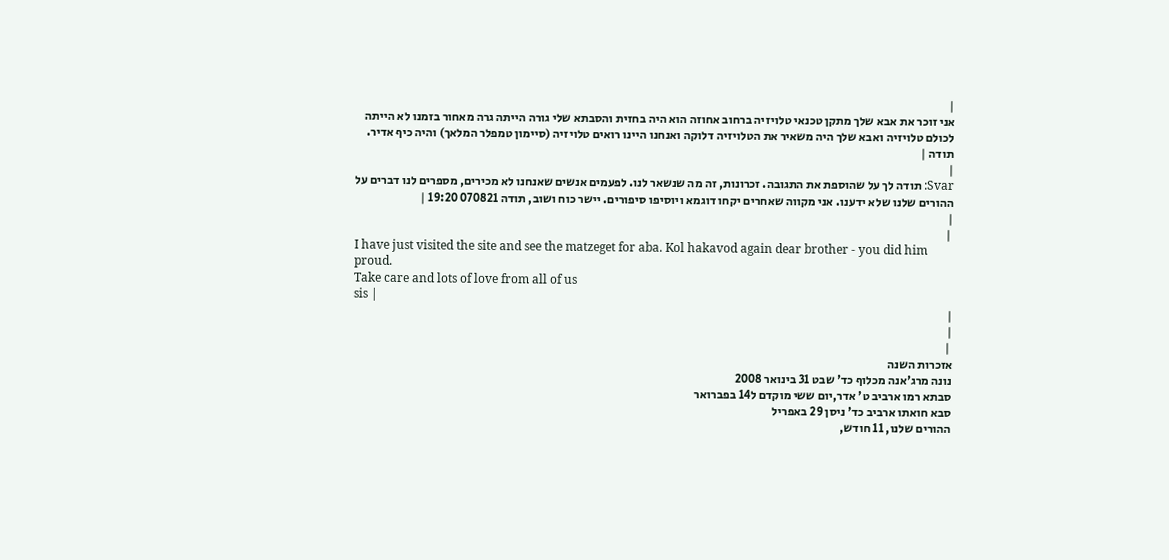|
אני זוכר את אבא שלך מתקן טכנאי טלויזיה ברחוב אחוזה הוא היה בחזית והסבתא שלי גורה הייתה גרה מאחור בזמנו לא הייתה לכולם טלויזיה ואבא שלך היה משאיר את הטלויזיה דלוקה ואנחנו היינו רואים טלויזיה (סיימון טמפלר המלאך) והיה כיף אדיר.
תודה |
|
Svar: תודה לך על שהוספת את התגובה. זכרונות, זה מה שנשאר לנו. לפעמים אנשים שאנחנו לא מכירים, מספרים לנו דברים על ההורים שלנו שלא ידענו. אני מקווה שאחרים יקחו דוגמא ויוסיפו סיפורים. יישר כוח ושוב, תודה 070821 19:20 |
|
 |
I have just visited the site and see the matzeget for aba. Kol hakavod again dear brother - you did him proud.
Take care and lots of love from all of us
sis |
|
|
 |
אזכרות השנה
נונה מרג'אנה מכלוף כד' שבט 31 בינואר 2008
סבתא רמו ארביב ט' אדר,יום ששי מוקדם ל14 בפברואר
סבא חואתו ארביב כד' ניסן 29 באפריל
ההורים שלנו, 11 חודש,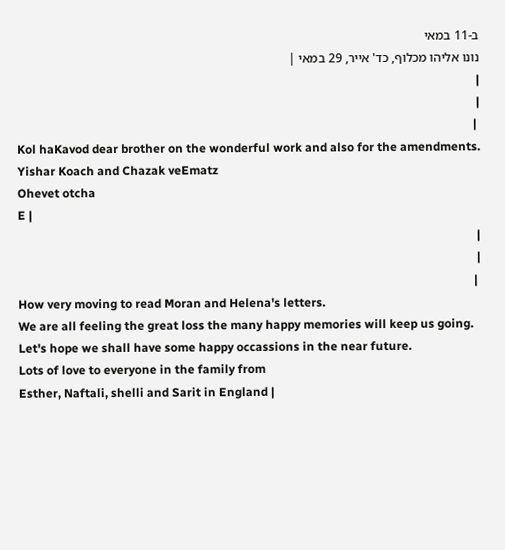ב-11 במאי
נונו אליהו מכלוף, כד' אייר, 29 במאי |
|
|
 |
Kol haKavod dear brother on the wonderful work and also for the amendments.
Yishar Koach and Chazak veEmatz
Ohevet otcha
E |
|
|
 |
How very moving to read Moran and Helena's letters.
We are all feeling the great loss the many happy memories will keep us going.
Let's hope we shall have some happy occassions in the near future.
Lots of love to everyone in the family from
Esther, Naftali, shelli and Sarit in England |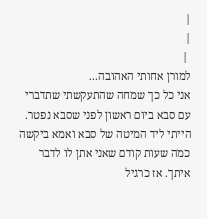|
|
 |
למורן אחותי האהובה...
אני כל כך שמחה שהתעקשתי שתדברי עם סבא ביום ראשון לפני שסבא נפטר.
הייתי ליד המיטה של סבא ואמא ביקשה כמה שעות קודם שאני אתן לו לדבר איתך. אז כרגיל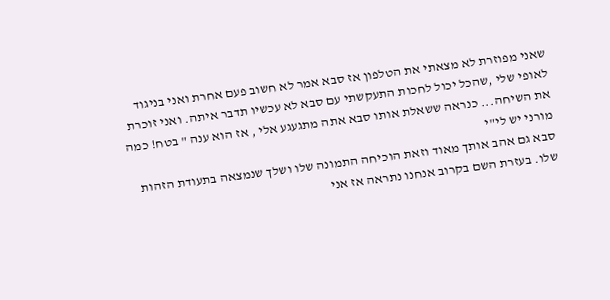שאני מפוזרת לא מצאתי את הטלפון אז סבא אמר לא חשוב פעם אחרת ואני בניגוד לאופי שלי ,שהכל יכול לחכות התעקשתי עם סבא לא עכשיו תדבר איתה. ואני זוכרת את השיחה... כנראה ששאלת אותו סבא אתה מתגעגע אלי , אז הוא ענה " בטח! כמה מורני יש לי"י
סבא גם אהב אותך מאוד וזאת הוכיחה התמונה שלו ושלך שנמצאה בתעודת הזהות שלו. בעזרת השם בקרוב אנחנו נתראה אז אני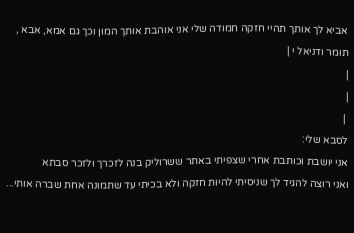אביא לך אותך תהיי חזקה חמודה שלי אני אוהבת אותך המון וכך גם אמא, אבא , תומר ודניאל י |
|
|
 |
לסבא שלי:
אני יושבת וכותבת אחרי שצפיתי באתר ששרוליק בנה לזכרך ולזכר סבתא
ואני רוצה להגיד לך שניסיתי להיות חזקה ולא בכיתי עד שתמונה אחת שברה אותי...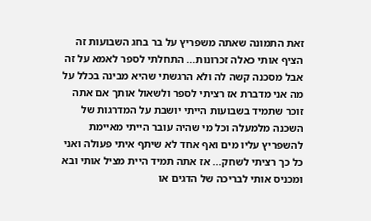זאת התמונה שאתה משפריץ על בר בחג השבועות זה הציף אותי כאלה זכרונות... התחלתי לספר לאמא על זה אבל מסכנה קשה לה ולא הרגשתי שהיא מבינה בכלל על מה אני מדברת אז רציתי לספר ולשאול אותך אם אתה זוכר שתמיד בשבועות הייתי יושבת על המדרגות של השכנה מלמעלה וכל מי שהיה עובר הייתי מאיימת להשפריץ עליו מים ואף אחד לא שיתף איתי פעולה ואני כל כך רציתי לשחק... אז אתה תמיד היית מציל אותי ובא ומכניס אותי לבריכה של הדגים או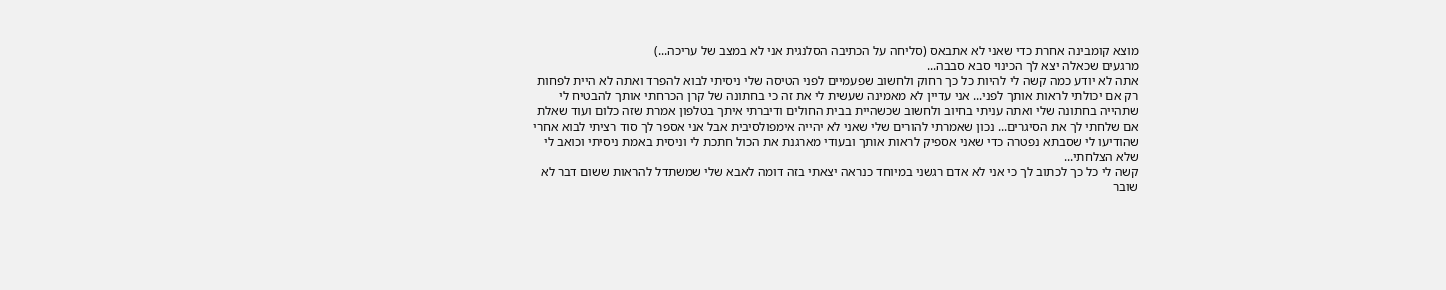מוצא קומבינה אחרת כדי שאני לא אתבאס (סליחה על הכתיבה הסלנגית אני לא במצב של עריכה...)
מרגעים שכאלה יצא לך הכינוי סבא סבבה...
אתה לא יודע כמה קשה לי להיות כל כך רחוק ולחשוב שפעמיים לפני הטיסה שלי ניסיתי לבוא להפרד ואתה לא היית לפחות רק אם יכולתי לראות אותך לפני... אני עדיין לא מאמינה שעשית לי את זה כי בחתונה של קרן הכרחתי אותך להבטיח לי שתהייה בחתונה שלי ואתה עניתי בחיוב ולחשוב שכשהיית בבית החולים ודיברתי איתך בטלפון אמרת שזה כלום ועוד שאלת אם שלחתי לך את הסיגרים... נכון שאמרתי להורים שלי שאני לא יהייה אימפולסיבית אבל אני אספר לך סוד רציתי לבוא אחרי שהודיעו לי שסבתא נפטרה כדי שאני אספיק לראות אותך ובעודי מארגנת את הכול חתכת לי וניסית באמת ניסיתי וכואב לי שלא הצלחתי...
קשה לי כל כך לכתוב לך כי אני לא אדם רגשני במיוחד כנראה יצאתי בזה דומה לאבא שלי שמשתדל להראות ששום דבר לא שובר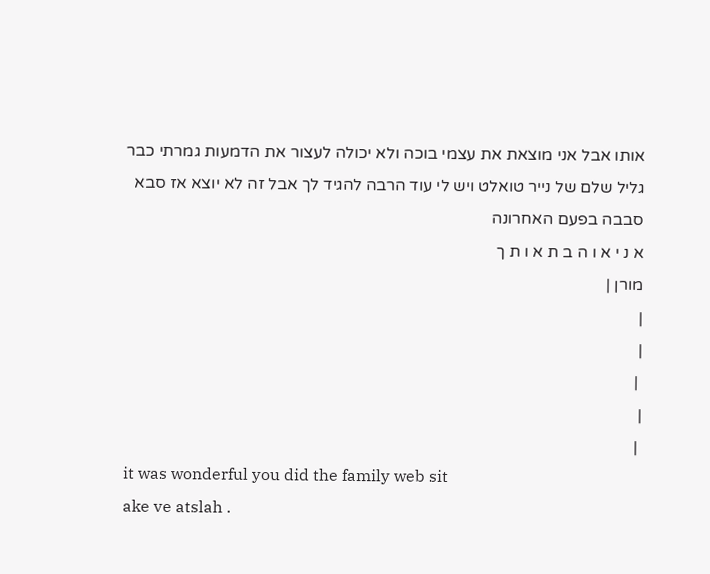אותו אבל אני מוצאת את עצמי בוכה ולא יכולה לעצור את הדמעות גמרתי כבר גליל שלם של נייר טואלט ויש לי עוד הרבה להגיד לך אבל זה לא יוצא אז סבא סבבה בפעם האחרונה
א נ י א ו ה ב ת א ו ת ך
מורן |
|
|
 |
|
 |
it was wonderful you did the family web sit
ake ve atslah .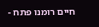חיים רומנו פתח -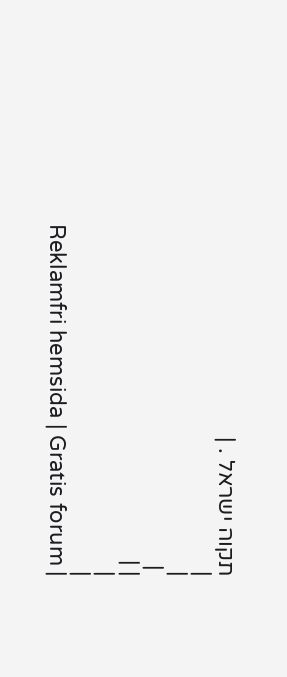תקוה ישראל . |
|
|
 |
| |
|
|
Reklamfri hemsida | Gratis forum |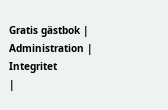Gratis gästbok | Administration | Integritet
|